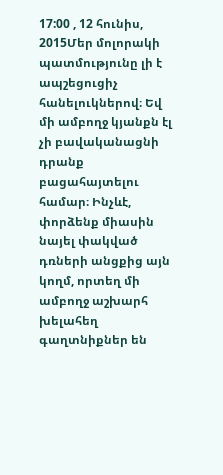17:00 , 12 հունիս, 2015Մեր մոլորակի պատմությունը լի է ապշեցուցիչ հանելուկներով։ Եվ մի ամբողջ կյանքն էլ չի բավականացնի դրանք բացահայտելու համար։ Ինչևէ, փորձենք միասին նայել փակված դռների անցքից այն կողմ, որտեղ մի ամբողջ աշխարհ խելահեղ գաղտնիքներ են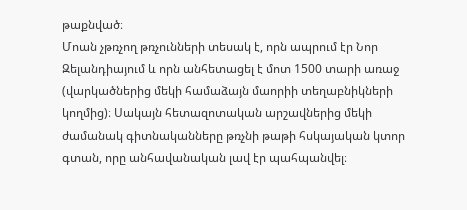թաքնված։
Մոան չթռչող թռչունների տեսակ է, որն ապրում էր Նոր Զելանդիայում և որն անհետացել է մոտ 1500 տարի առաջ (վարկածներից մեկի համաձայն մաորիի տեղաբնիկների կողմից)։ Սակայն հետազոտական արշավներից մեկի ժամանակ գիտնականները թռչնի թաթի հսկայական կտոր գտան, որը անհավանական լավ էր պահպանվել։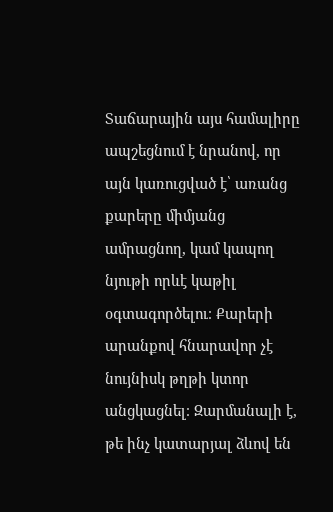Տաճարային այս համալիրը ապշեցնում է նրանով, որ այն կառուցված է՝ առանց քարերը միմյանց ամրացնող, կամ կապող նյութի որևէ կաթիլ օգտագործելու։ Քարերի արանքով հնարավոր չէ նույնիսկ թղթի կտոր անցկացնել։ Զարմանալի է, թե ինչ կատարյալ ձևով են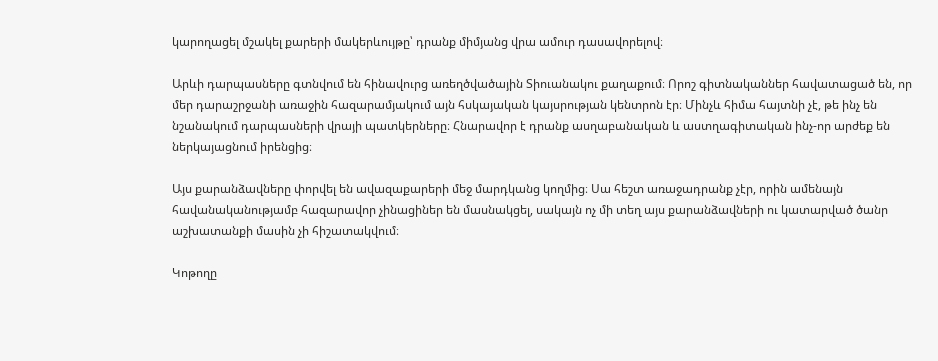կարողացել մշակել քարերի մակերևույթը՝ դրանք միմյանց վրա ամուր դասավորելով։

Արևի դարպասները գտնվում են հինավուրց առեղծվածային Տիուանակու քաղաքում։ Որոշ գիտնականներ հավատացած են, որ մեր դարաշրջանի առաջին հազարամյակում այն հսկայական կայսրության կենտրոն էր։ Մինչև հիմա հայտնի չէ, թե ինչ են նշանակում դարպասների վրայի պատկերները։ Հնարավոր է դրանք ասղաբանական և աստղագիտական ինչ-որ արժեք են ներկայացնում իրենցից։

Այս քարանձավները փորվել են ավազաքարերի մեջ մարդկանց կողմից։ Սա հեշտ առաջադրանք չէր, որին ամենայն հավանականությամբ հազարավոր չինացիներ են մասնակցել, սակայն ոչ մի տեղ այս քարանձավների ու կատարված ծանր աշխատանքի մասին չի հիշատակվում։

Կոթողը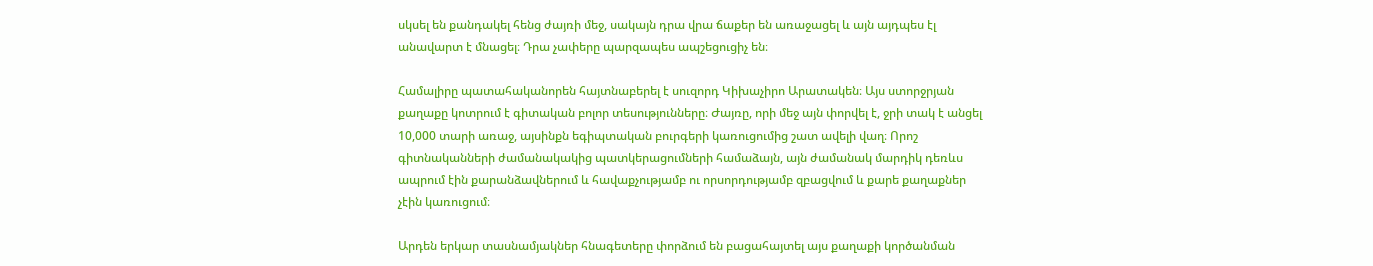սկսել են քանդակել հենց ժայռի մեջ, սակայն դրա վրա ճաքեր են առաջացել և այն այդպես էլ անավարտ է մնացել։ Դրա չափերը պարզապես ապշեցուցիչ են։

Համալիրը պատահականորեն հայտնաբերել է սուզորդ Կիխաչիրո Արատակեն։ Այս ստորջրյան քաղաքը կոտրում է գիտական բոլոր տեսությունները։ Ժայռը, որի մեջ այն փորվել է, ջրի տակ է անցել 10,000 տարի առաջ, այսինքն եգիպտական բուրգերի կառուցումից շատ ավելի վաղ։ Որոշ գիտնականների ժամանակակից պատկերացումների համաձայն, այն ժամանակ մարդիկ դեռևս ապրում էին քարանձավներում և հավաքչությամբ ու որսորդությամբ զբացվում և քարե քաղաքներ չէին կառուցում։

Արդեն երկար տասնամյակներ հնագետերը փորձում են բացահայտել այս քաղաքի կործանման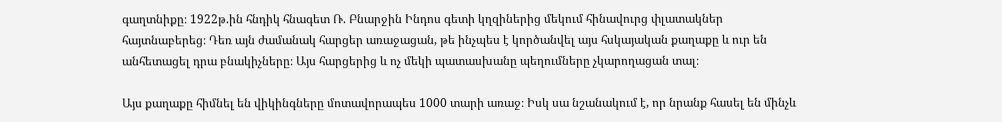գաղտնիքը։ 1922թ.ին հնդիկ հնագետ Ռ. Բնարջին Ինդոս գետի կղզիներից մեկում հինավուրց փլատակներ հայտնաբերեց։ Դեռ այն ժամանակ հարցեր առաջացան, թե ինչպես է կործանվել այս հսկայական քաղաքը և ուր են անհետացել դրա բնակիչները։ Այս հարցերից և ոչ մեկի պատասխանը պեղումները չկարողացան տալ։

Այս քաղաքը հիմնել են վիկինգները մոտավորապես 1000 տարի առաջ։ Իսկ սա նշանակում է, որ նրանք հասել են մինչև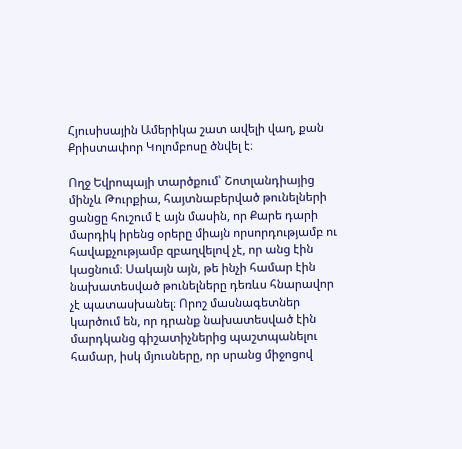Հյուսիսային Ամերիկա շատ ավելի վաղ, քան Քրիստափոր Կոլոմբոսը ծնվել է։

Ողջ Եվրոպայի տարծքում՝ Շոտլանդիայից մինչև Թուրքիա, հայտնաբերված թունելների ցանցը հուշում է այն մասին, որ Քարե դարի մարդիկ իրենց օրերը միայն որսորդությամբ ու հավաքչությամբ զբաղվելով չէ, որ անց էին կացնում։ Սակայն այն, թե ինչի համար էին նախատեսված թունելները դեռևս հնարավոր չէ պատասխանել։ Որոշ մասնագետներ կարծում են, որ դրանք նախատեսված էին մարդկանց գիշատիչներից պաշտպանելու համար, իսկ մյուսները, որ սրանց միջոցով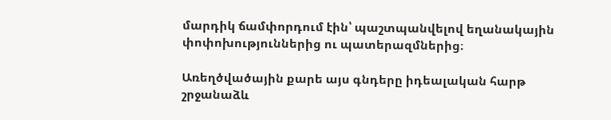մարդիկ ճամփորդում էին՝ պաշտպանվելով եղանակային փոփոխություններից ու պատերազմներից։

Առեղծվածային քարե այս գնդերը իդեալական հարթ շրջանաձև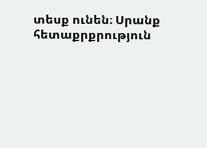տեսք ունեն։ Սրանք հետաքրքրություն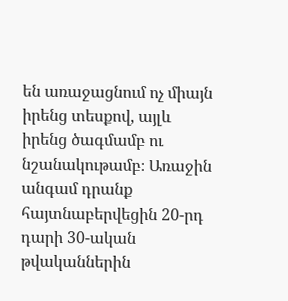են առաջացնում ոչ միայն իրենց տեսքով, այլև իրենց ծագմամբ ու նշանակութամբ։ Առաջին անգամ դրանք հայտնաբերվեցին 20-րդ դարի 30-ական թվականներին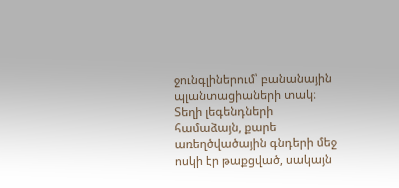ջունգլիներում՝ բանանային պլանտացիաների տակ։ Տեղի լեգենդների համաձայն, քարե առեղծվածային գնդերի մեջ ոսկի էր թաքցված, սակայն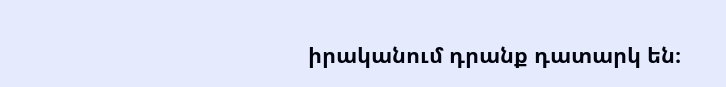իրականում դրանք դատարկ են։